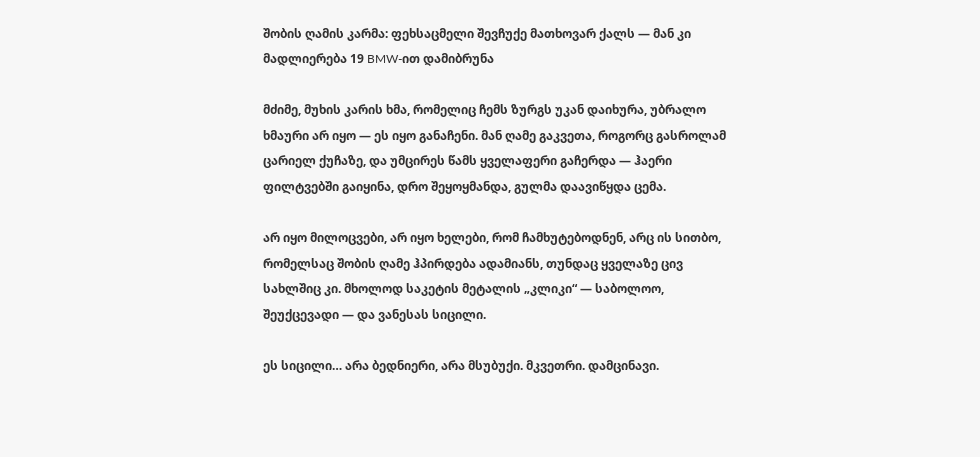შობის ღამის კარმა: ფეხსაცმელი შევჩუქე მათხოვარ ქალს — მან კი მადლიერება 19 BMW-ით დამიბრუნა

მძიმე, მუხის კარის ხმა, რომელიც ჩემს ზურგს უკან დაიხურა, უბრალო ხმაური არ იყო — ეს იყო განაჩენი. მან ღამე გაკვეთა, როგორც გასროლამ ცარიელ ქუჩაზე, და უმცირეს წამს ყველაფერი გაჩერდა — ჰაერი ფილტვებში გაიყინა, დრო შეყოყმანდა, გულმა დაავიწყდა ცემა.

არ იყო მილოცვები, არ იყო ხელები, რომ ჩამხუტებოდნენ, არც ის სითბო, რომელსაც შობის ღამე ჰპირდება ადამიანს, თუნდაც ყველაზე ცივ სახლშიც კი. მხოლოდ საკეტის მეტალის „კლიკი“ — საბოლოო, შეუქცევადი — და ვანესას სიცილი.

ეს სიცილი… არა ბედნიერი, არა მსუბუქი. მკვეთრი. დამცინავი.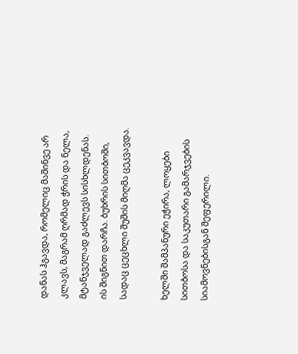დანას ჰგავდა, რომელიც მაშინვე არ კლავს, მაგრამ ღრმად ჭრის და ნელა, მტანჯველად გაძლევს სისხლდენას. ის შიგნით დარჩა. ბუხრის სითბოში, სადაც ცეცხლი შუშის მიღმა ცეკვავდა.

ხელში შამპანური ეჭირა, ლოყები სითბოსა და საკუთარი გამარჯვების სიამოვნებისგან შეფერილი.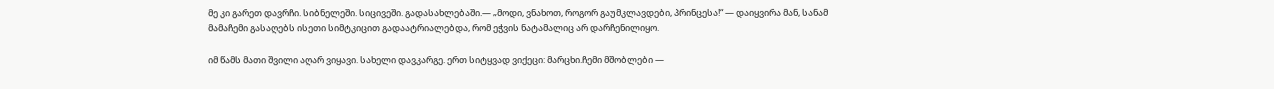მე კი გარეთ დავრჩი. სიბნელეში. სიცივეში. გადასახლებაში.— „მოდი, ვნახოთ, როგორ გაუმკლავდები, პრინცესა!“ — დაიყვირა მან, სანამ მამაჩემი გასაღებს ისეთი სიმტკიცით გადაატრიალებდა, რომ ეჭვის ნატამალიც არ დარჩენილიყო.

იმ წამს მათი შვილი აღარ ვიყავი. სახელი დავკარგე. ერთ სიტყვად ვიქეცი: მარცხი.ჩემი მშობლები —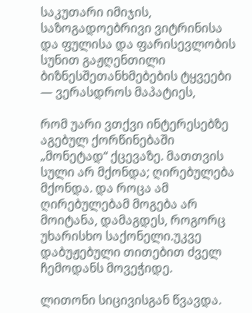საკუთარი იმიჯის, საზოგადოებრივი ვიტრინისა და ფულისა და ფარისევლობის სუნით გაჟღენთილი ბიზნესშეთანხმებების ტყვეები — ვერასდროს მაპატიეს,

რომ უარი ვთქვი ინტერესებზე აგებულ ქორწინებაში „მონეტად“ ქცევაზე. მათთვის სული არ მქონდა; ღირებულება მქონდა. და როცა ამ ღირებულებამ მოგება არ მოიტანა, დამაგდეს, როგორც უხარისხო საქონელი.უკვე დაბუჟებული თითებით ძველ ჩემოდანს მოვეჭიდე.

ლითონი სიცივისგან წვავდა.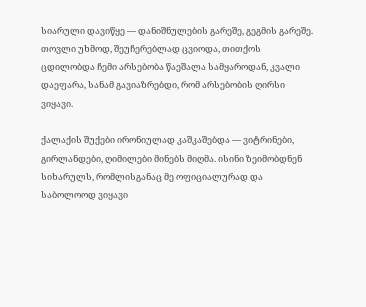სიარული დავიწყე — დანიშნულების გარეშე, გეგმის გარეშე. თოვლი უხმოდ, შეუჩერებლად ცვიოდა, თითქოს ცდილობდა ჩემი არსებობა წაეშალა სამყაროდან, კვალი დაეფარა, სანამ გავიაზრებდი, რომ არსებობის ღირსი ვიყავი.

ქალაქის შუქები ირონიულად კაშკაშებდა — ვიტრინები, გირლანდები, ღიმილები მინებს მიღმა. ისინი ზეიმობდნენ სიხარულს, რომლისგანაც მე ოფიციალურად და საბოლოოდ ვიყავი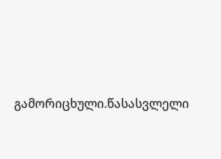გამორიცხული.წასასვლელი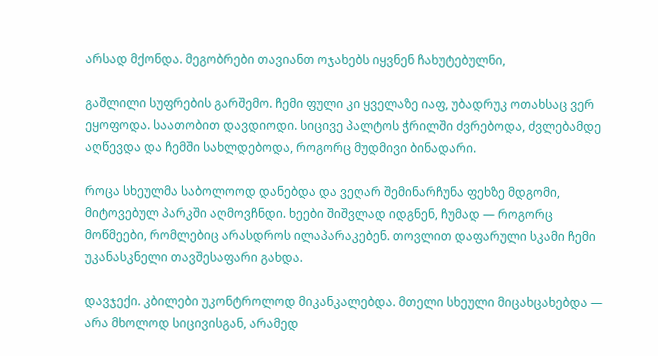არსად მქონდა. მეგობრები თავიანთ ოჯახებს იყვნენ ჩახუტებულნი,

გაშლილი სუფრების გარშემო. ჩემი ფული კი ყველაზე იაფ, უბადრუკ ოთახსაც ვერ ეყოფოდა. საათობით დავდიოდი. სიცივე პალტოს ჭრილში ძვრებოდა, ძვლებამდე აღწევდა და ჩემში სახლდებოდა, როგორც მუდმივი ბინადარი.

როცა სხეულმა საბოლოოდ დანებდა და ვეღარ შემინარჩუნა ფეხზე მდგომი, მიტოვებულ პარკში აღმოვჩნდი. ხეები შიშვლად იდგნენ, ჩუმად — როგორც მოწმეები, რომლებიც არასდროს ილაპარაკებენ. თოვლით დაფარული სკამი ჩემი უკანასკნელი თავშესაფარი გახდა.

დავჯექი. კბილები უკონტროლოდ მიკანკალებდა. მთელი სხეული მიცახცახებდა — არა მხოლოდ სიცივისგან, არამედ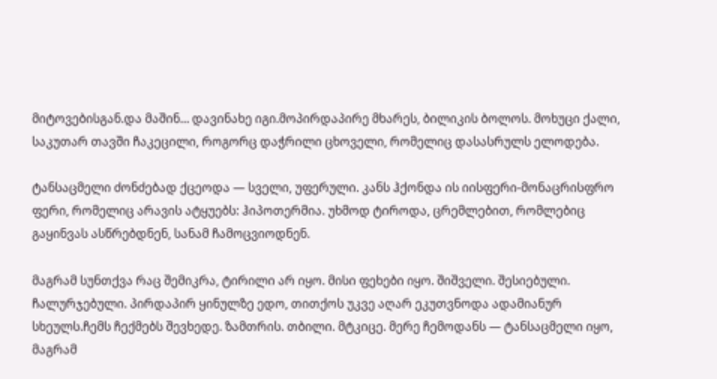მიტოვებისგან.და მაშინ… დავინახე იგი.მოპირდაპირე მხარეს, ბილიკის ბოლოს. მოხუცი ქალი, საკუთარ თავში ჩაკეცილი, როგორც დაჭრილი ცხოველი, რომელიც დასასრულს ელოდება.

ტანსაცმელი ძონძებად ქცეოდა — სველი, უფერული. კანს ჰქონდა ის იისფერი-მონაცრისფრო ფერი, რომელიც არავის ატყუებს: ჰიპოთერმია. უხმოდ ტიროდა, ცრემლებით, რომლებიც გაყინვას ასწრებდნენ, სანამ ჩამოცვიოდნენ.

მაგრამ სუნთქვა რაც შემიკრა, ტირილი არ იყო. მისი ფეხები იყო. შიშველი. შესიებული. ჩალურჯებული. პირდაპირ ყინულზე ედო, თითქოს უკვე აღარ ეკუთვნოდა ადამიანურ სხეულს.ჩემს ჩექმებს შევხედე. ზამთრის. თბილი. მტკიცე. მერე ჩემოდანს — ტანსაცმელი იყო, მაგრამ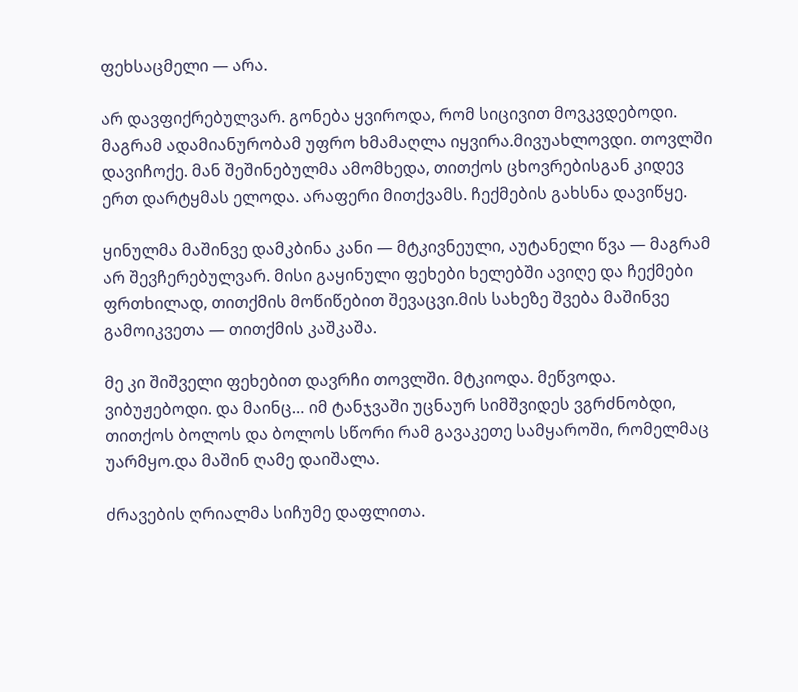ფეხსაცმელი — არა.

არ დავფიქრებულვარ. გონება ყვიროდა, რომ სიცივით მოვკვდებოდი. მაგრამ ადამიანურობამ უფრო ხმამაღლა იყვირა.მივუახლოვდი. თოვლში დავიჩოქე. მან შეშინებულმა ამომხედა, თითქოს ცხოვრებისგან კიდევ ერთ დარტყმას ელოდა. არაფერი მითქვამს. ჩექმების გახსნა დავიწყე.

ყინულმა მაშინვე დამკბინა კანი — მტკივნეული, აუტანელი წვა — მაგრამ არ შევჩერებულვარ. მისი გაყინული ფეხები ხელებში ავიღე და ჩექმები ფრთხილად, თითქმის მოწიწებით შევაცვი.მის სახეზე შვება მაშინვე გამოიკვეთა — თითქმის კაშკაშა.

მე კი შიშველი ფეხებით დავრჩი თოვლში. მტკიოდა. მეწვოდა. ვიბუჟებოდი. და მაინც… იმ ტანჯვაში უცნაურ სიმშვიდეს ვგრძნობდი, თითქოს ბოლოს და ბოლოს სწორი რამ გავაკეთე სამყაროში, რომელმაც უარმყო.და მაშინ ღამე დაიშალა.

ძრავების ღრიალმა სიჩუმე დაფლითა.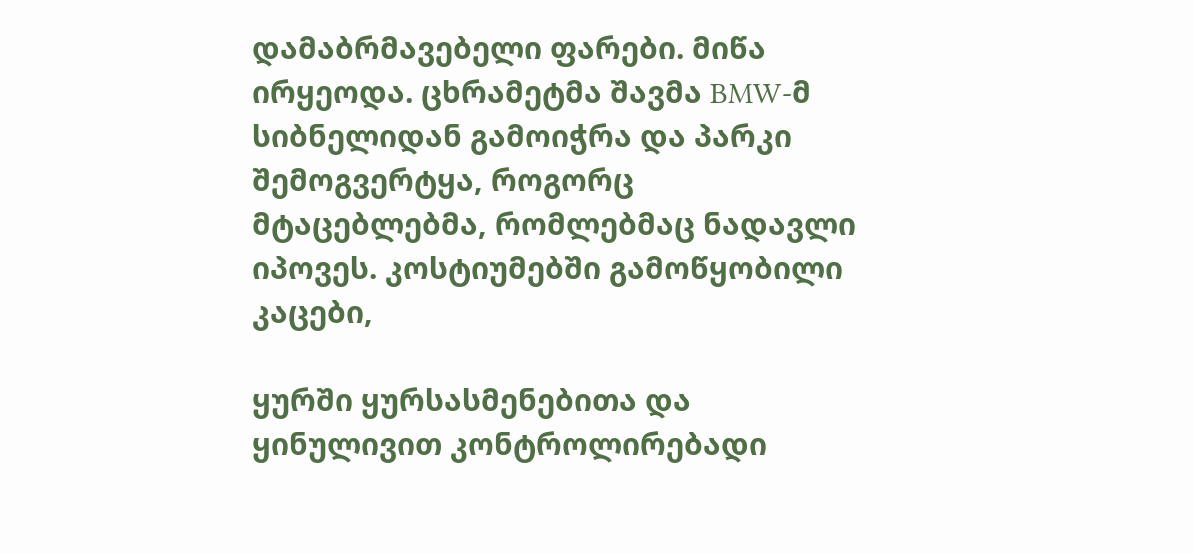დამაბრმავებელი ფარები. მიწა ირყეოდა. ცხრამეტმა შავმა BMW-მ სიბნელიდან გამოიჭრა და პარკი შემოგვერტყა, როგორც მტაცებლებმა, რომლებმაც ნადავლი იპოვეს. კოსტიუმებში გამოწყობილი კაცები,

ყურში ყურსასმენებითა და ყინულივით კონტროლირებადი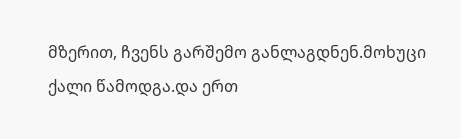მზერით, ჩვენს გარშემო განლაგდნენ.მოხუცი ქალი წამოდგა.და ერთ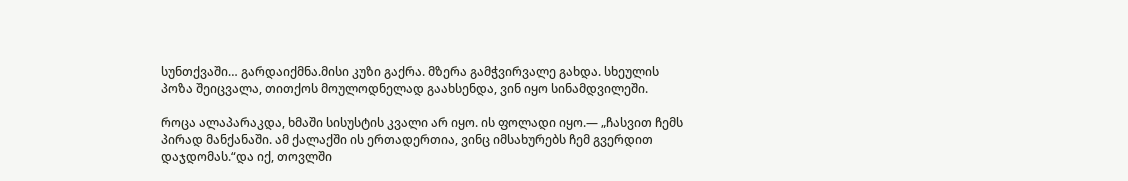სუნთქვაში… გარდაიქმნა.მისი კუზი გაქრა. მზერა გამჭვირვალე გახდა. სხეულის პოზა შეიცვალა, თითქოს მოულოდნელად გაახსენდა, ვინ იყო სინამდვილეში.

როცა ალაპარაკდა, ხმაში სისუსტის კვალი არ იყო. ის ფოლადი იყო.— „ჩასვით ჩემს პირად მანქანაში. ამ ქალაქში ის ერთადერთია, ვინც იმსახურებს ჩემ გვერდით დაჯდომას.“და იქ, თოვლში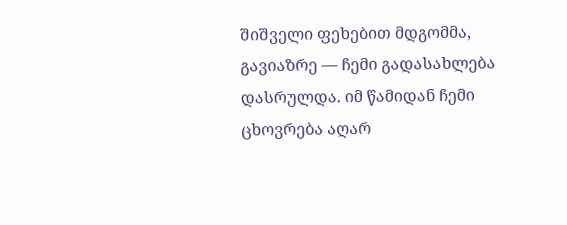შიშველი ფეხებით მდგომმა, გავიაზრე — ჩემი გადასახლება დასრულდა. იმ წამიდან ჩემი ცხოვრება აღარ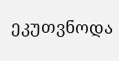ეკუთვნოდა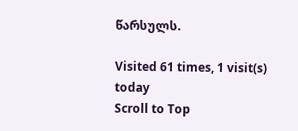წარსულს.

Visited 61 times, 1 visit(s) today
Scroll to Top